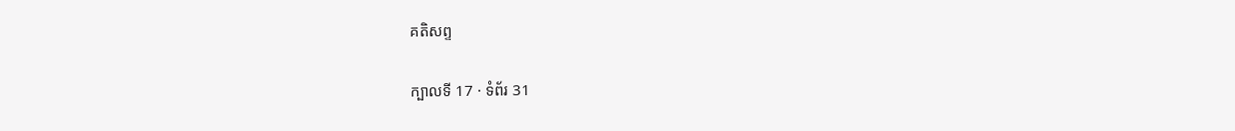គតិសព្ទ

ក្បាលទី 17 · ទំព័រ 31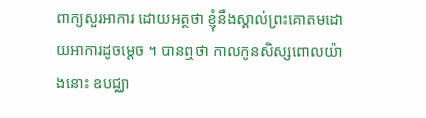ពាក្យសួរអាការ ដោយអត្ថថា ខ្ញុំនឹងស្គាល់ព្រះគោតមដោយអាការដូចម្តេច ។ បានឮថា កាលកូនសិស្សពោលយ៉ាងនោះ ឧបជ្ឈា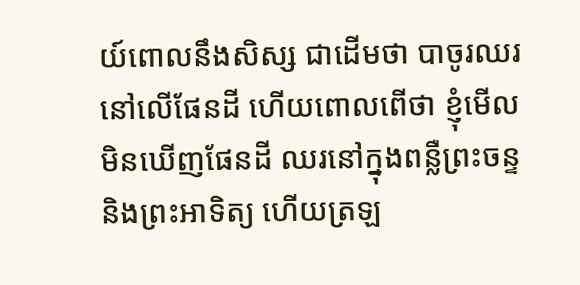យ៍ពោលនឹងសិស្ស ជាដើមថា បាចូរឈរនៅលើផែនដី ហើយពោលពើថា ខ្ញុំមើលមិនឃើញផែនដី ឈរនៅក្នុងពន្លឺព្រះចន្ទ និងព្រះអាទិត្យ ហើយត្រឡ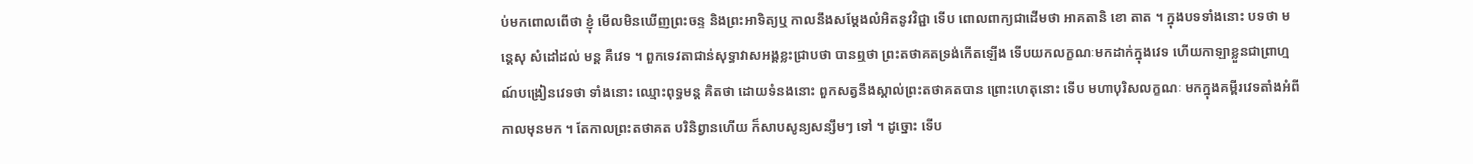ប់មកពោលពើថា ខ្ញុំ មើលមិនឃើញព្រះចន្ទ និងព្រះអាទិត្យឬ កាលនឹងសម្តែងលំអិតនូវវិជ្ជា ទើប ពោលពាក្យជាដើមថា អាគតានិ ខោ តាត ។ ក្នុងបទទាំងនោះ បទថា មន្តេសុ សំដៅដល់ មន្ត គឺវេទ ។ ពួកទេវតាជាន់សុទ្ធាវាសអង្គខ្លះជ្រាបថា បានឮថា ព្រះតថាគតទ្រង់កើតឡើង ទើបយកលក្ខណៈមកដាក់ក្នុងវេទ ហើយកាឡាខ្លួនជាព្រាហ្មណ៍បង្រៀនវេទថា ទាំងនោះ ឈ្មោះពុទ្ធមន្ត គិតថា ដោយទំនងនោះ ពួកសត្វនឹងស្គាល់ព្រះតថាគតបាន ព្រោះហេតុនោះ ទើប មហាបុរិសលក្ខណៈ មកក្នុងគម្ពីរវេទតាំងអំពីកាលមុនមក ។ តែកាលព្រះតថាគត បរិនិព្វានហើយ ក៏សាបសូន្យសន្សឹមៗ ទៅ ។ ដូច្នោះ ទើប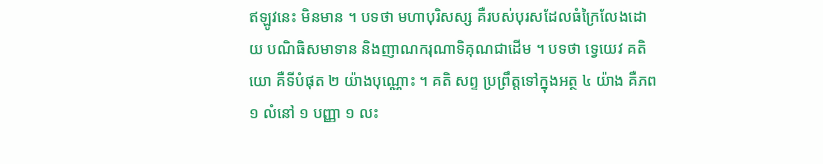ឥឡូវនេះ មិនមាន ។ បទថា មហាបុរិសស្ស គឺរបស់បុរសដែលធំក្រៃលែងដោយ បណិធិសមាទាន និងញាណករុណាទិគុណជាដើម ។ បទថា ទ្វេយេវ គតិយោ គឺទីបំផុត ២ យ៉ាងបុណ្ណោះ ។ គតិ សព្ទ ប្រព្រឹត្តទៅក្នុងអត្ថ ៤ យ៉ាង គឺភព ១ លំនៅ ១ បញ្ញា ១ លះ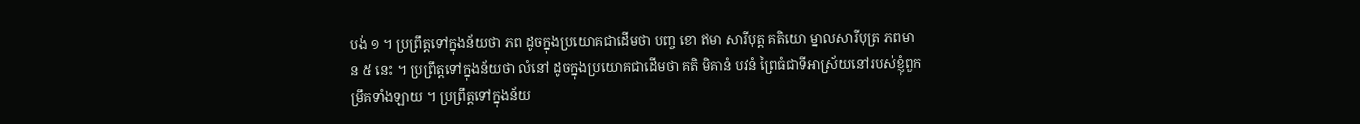បង់ ១ ។ ប្រព្រឹត្តទៅក្នុងន័យថា ភព ដូចក្នុងប្រយោគជាដើមថា បញ្ច ខោ ឥមា សារីបុត្ត គតិយោ ម្នាលសារីបុត្រ ភពមាន ៥ នេះ ។ ប្រព្រឹត្តទៅក្នុងន័យថា លំនៅ ដូចក្នុងប្រយោគជាដើមថា គតិ មិគានំ បវនំ ព្រៃធំជាទីអាស្រ័យនៅរបស់ខ្ញុំពួកម្រឹគទាំងឡាយ ។ ប្រព្រឹត្តទៅក្នុងន័យ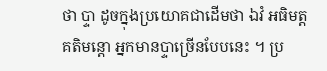ថា ប្ទា ដូចក្នុងប្រយោគជាដើមថា ឯវំ អធិមត្តគតិមន្តោ អ្នកមានប្ទាច្រើនបែបនេះ ។ ប្រ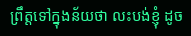ព្រឹត្តទៅក្នុងន័យថា លះបង់ខ្ញុំ ដូច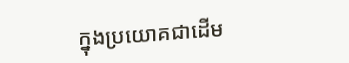ក្នុងប្រយោគជាដើម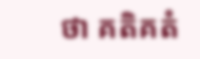ថា គតិគតំ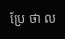ប្រែ ថា ល